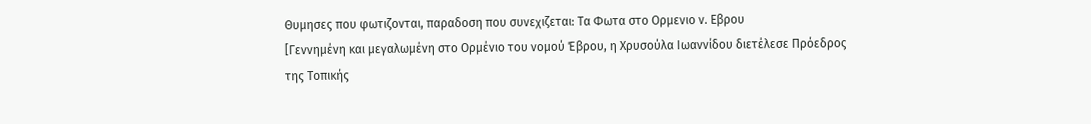Θυμησες που φωτιζονται, παραδοση που συνεχιζεται: Τα Φωτα στο Ορμενιο ν. Εβρου
[Γεννημένη και μεγαλωμένη στο Ορμένιο του νομού Έβρου, η Χρυσούλα Ιωαννίδου διετέλεσε Πρόεδρος της Τοπικής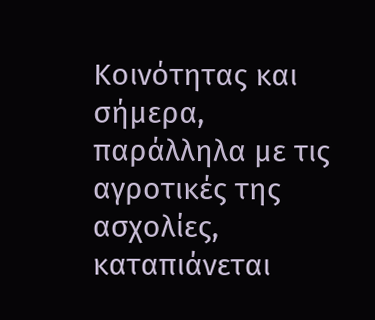Κοινότητας και σήμερα, παράλληλα με τις αγροτικές της ασχολίες, καταπιάνεται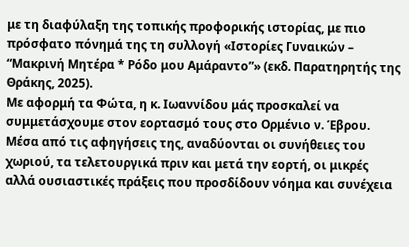με τη διαφύλαξη της τοπικής προφορικής ιστορίας, με πιο πρόσφατο πόνημά της τη συλλογή «Ιστορίες Γυναικών – “Μακρινή Μητέρα * Ρόδο μου Αμάραντο”» (εκδ. Παρατηρητής της Θράκης, 2025).
Με αφορμή τα Φώτα, η κ. Ιωαννίδου μάς προσκαλεί να συμμετάσχουμε στον εορτασμό τους στο Ορμένιο ν. Έβρου. Μέσα από τις αφηγήσεις της, αναδύονται οι συνήθειες του χωριού, τα τελετουργικά πριν και μετά την εορτή, οι μικρές αλλά ουσιαστικές πράξεις που προσδίδουν νόημα και συνέχεια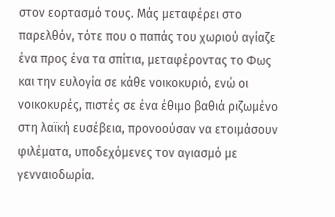στον εορτασμό τους. Μάς μεταφέρει στο παρελθόν, τότε που ο παπάς του χωριού αγίαζε ένα προς ένα τα σπίτια, μεταφέροντας το Φως και την ευλογία σε κάθε νοικοκυριό, ενώ οι νοικοκυρές, πιστές σε ένα έθιμο βαθιά ριζωμένο στη λαϊκή ευσέβεια, προνοούσαν να ετοιμάσουν φιλέματα, υποδεχόμενες τον αγιασμό με γενναιοδωρία.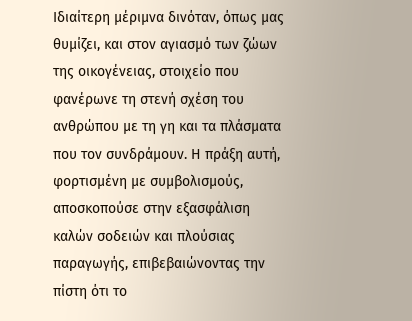Ιδιαίτερη μέριμνα δινόταν, όπως μας θυμίζει, και στον αγιασμό των ζώων της οικογένειας, στοιχείο που φανέρωνε τη στενή σχέση του ανθρώπου με τη γη και τα πλάσματα που τον συνδράμουν. Η πράξη αυτή, φορτισμένη με συμβολισμούς, αποσκοπούσε στην εξασφάλιση καλών σοδειών και πλούσιας παραγωγής, επιβεβαιώνοντας την πίστη ότι το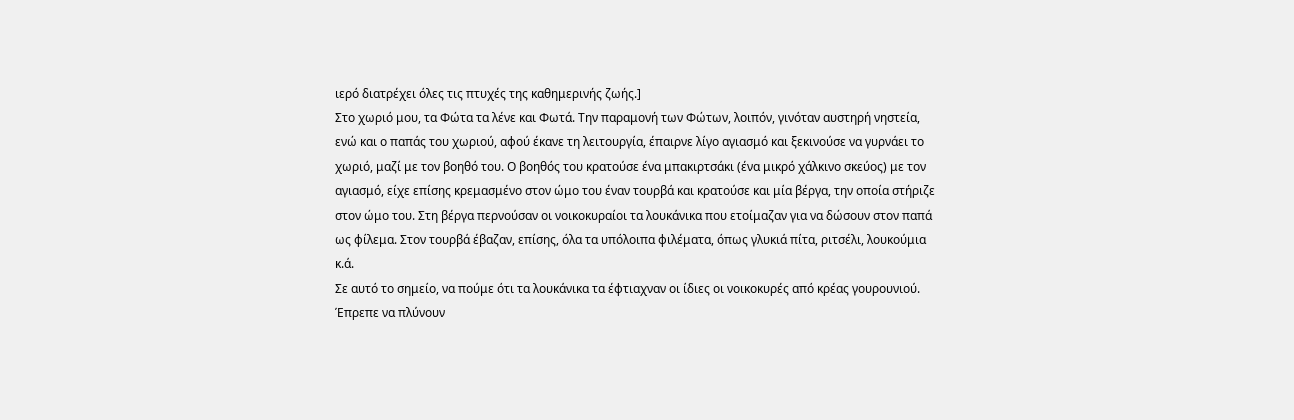ιερό διατρέχει όλες τις πτυχές της καθημερινής ζωής.]
Στο χωριό μου, τα Φώτα τα λένε και Φωτά. Την παραμονή των Φώτων, λοιπόν, γινόταν αυστηρή νηστεία, ενώ και ο παπάς του χωριού, αφού έκανε τη λειτουργία, έπαιρνε λίγο αγιασμό και ξεκινούσε να γυρνάει το χωριό, μαζί με τον βοηθό του. Ο βοηθός του κρατούσε ένα μπακιρτσάκι (ένα μικρό χάλκινο σκεύος) με τον αγιασμό, είχε επίσης κρεμασμένο στον ώμο του έναν τουρβά και κρατούσε και μία βέργα, την οποία στήριζε στον ώμο του. Στη βέργα περνούσαν οι νοικοκυραίοι τα λουκάνικα που ετοίμαζαν για να δώσουν στον παπά ως φίλεμα. Στον τουρβά έβαζαν, επίσης, όλα τα υπόλοιπα φιλέματα, όπως γλυκιά πίτα, ριτσέλι, λουκούμια κ.ά.
Σε αυτό το σημείο, να πούμε ότι τα λουκάνικα τα έφτιαχναν οι ίδιες οι νοικοκυρές από κρέας γουρουνιού. Έπρεπε να πλύνουν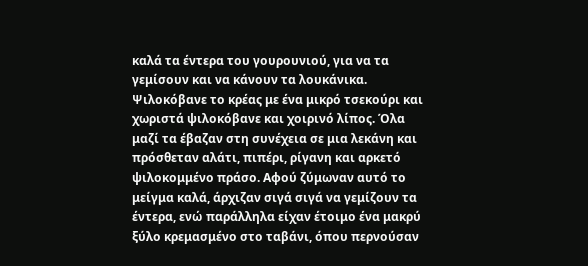καλά τα έντερα του γουρουνιού, για να τα γεμίσουν και να κάνουν τα λουκάνικα. Ψιλοκόβανε το κρέας με ένα μικρό τσεκούρι και χωριστά ψιλοκόβανε και χοιρινό λίπος. Όλα μαζί τα έβαζαν στη συνέχεια σε μια λεκάνη και πρόσθεταν αλάτι, πιπέρι, ρίγανη και αρκετό ψιλοκομμένο πράσο. Αφού ζύμωναν αυτό το μείγμα καλά, άρχιζαν σιγά σιγά να γεμίζουν τα έντερα, ενώ παράλληλα είχαν έτοιμο ένα μακρύ ξύλο κρεμασμένο στο ταβάνι, όπου περνούσαν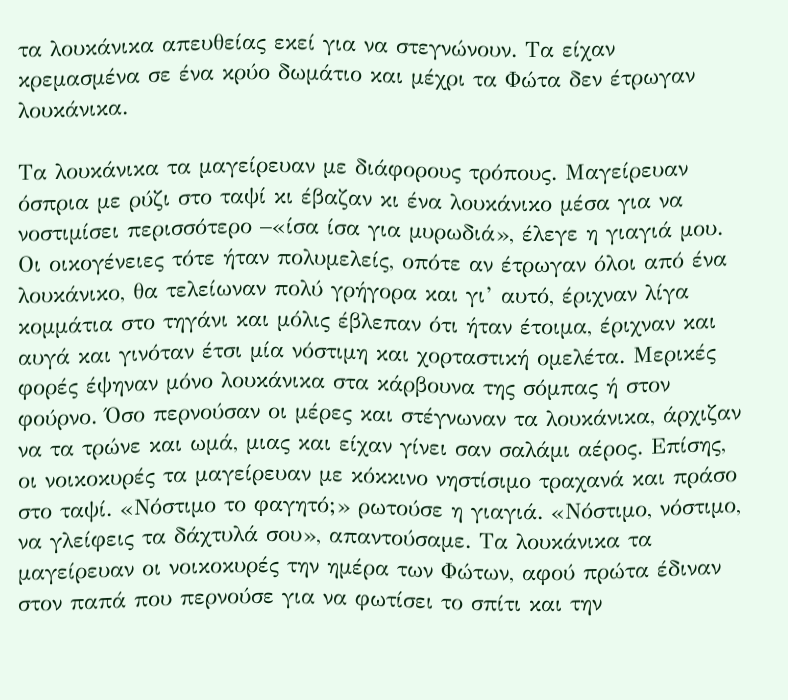τα λουκάνικα απευθείας εκεί για να στεγνώνουν. Τα είχαν κρεμασμένα σε ένα κρύο δωμάτιο και μέχρι τα Φώτα δεν έτρωγαν λουκάνικα.

Τα λουκάνικα τα μαγείρευαν με διάφορους τρόπους. Μαγείρευαν όσπρια με ρύζι στο ταψί κι έβαζαν κι ένα λουκάνικο μέσα για να νοστιμίσει περισσότερο –«ίσα ίσα για μυρωδιά», έλεγε η γιαγιά μου. Οι οικογένειες τότε ήταν πολυμελείς, οπότε αν έτρωγαν όλοι από ένα λουκάνικο, θα τελείωναν πολύ γρήγορα και γι’ αυτό, έριχναν λίγα κομμάτια στο τηγάνι και μόλις έβλεπαν ότι ήταν έτοιμα, έριχναν και αυγά και γινόταν έτσι μία νόστιμη και χορταστική ομελέτα. Μερικές φορές έψηναν μόνο λουκάνικα στα κάρβουνα της σόμπας ή στον φούρνο. Όσο περνούσαν οι μέρες και στέγνωναν τα λουκάνικα, άρχιζαν να τα τρώνε και ωμά, μιας και είχαν γίνει σαν σαλάμι αέρος. Επίσης, οι νοικοκυρές τα μαγείρευαν με κόκκινο νηστίσιμο τραχανά και πράσο στο ταψί. «Νόστιμο το φαγητό;» ρωτούσε η γιαγιά. «Νόστιμο, νόστιμο, να γλείφεις τα δάχτυλά σου», απαντούσαμε. Τα λουκάνικα τα μαγείρευαν οι νοικοκυρές την ημέρα των Φώτων, αφού πρώτα έδιναν στον παπά που περνούσε για να φωτίσει το σπίτι και την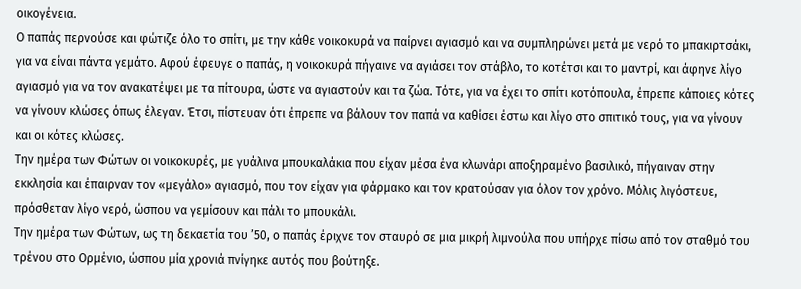οικογένεια.
Ο παπάς περνούσε και φώτιζε όλο το σπίτι, με την κάθε νοικοκυρά να παίρνει αγιασμό και να συμπληρώνει μετά με νερό το μπακιρτσάκι, για να είναι πάντα γεμάτο. Αφού έφευγε ο παπάς, η νοικοκυρά πήγαινε να αγιάσει τον στάβλο, το κοτέτσι και το μαντρί, και άφηνε λίγο αγιασμό για να τον ανακατέψει με τα πίτουρα, ώστε να αγιαστούν και τα ζώα. Τότε, για να έχει το σπίτι κοτόπουλα, έπρεπε κάποιες κότες να γίνουν κλώσες όπως έλεγαν. Έτσι, πίστευαν ότι έπρεπε να βάλουν τον παπά να καθίσει έστω και λίγο στο σπιτικό τους, για να γίνουν και οι κότες κλώσες.
Την ημέρα των Φώτων οι νοικοκυρές, με γυάλινα μπουκαλάκια που είχαν μέσα ένα κλωνάρι αποξηραμένο βασιλικό, πήγαιναν στην εκκλησία και έπαιρναν τον «μεγάλο» αγιασμό, που τον είχαν για φάρμακο και τον κρατούσαν για όλον τον χρόνο. Μόλις λιγόστευε, πρόσθεταν λίγο νερό, ώσπου να γεμίσουν και πάλι το μπουκάλι.
Την ημέρα των Φώτων, ως τη δεκαετία του ’50, ο παπάς έριχνε τον σταυρό σε μια μικρή λιμνούλα που υπήρχε πίσω από τον σταθμό του τρένου στο Ορμένιο, ώσπου μία χρονιά πνίγηκε αυτός που βούτηξε.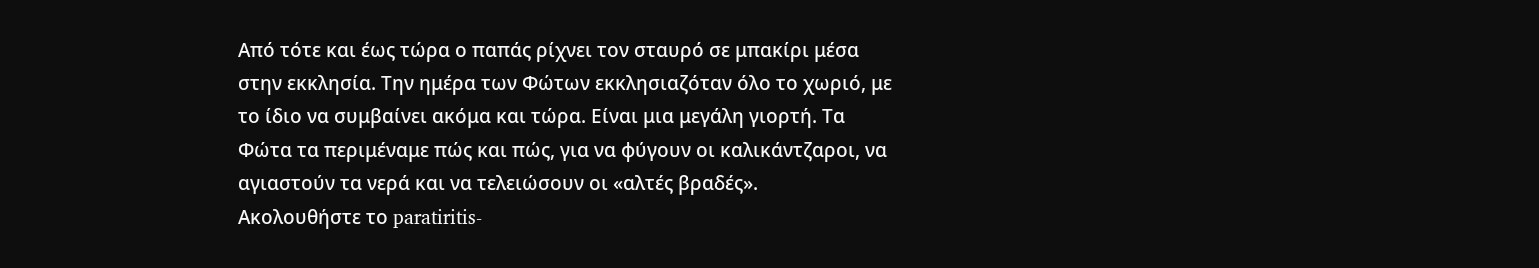Από τότε και έως τώρα ο παπάς ρίχνει τον σταυρό σε μπακίρι μέσα στην εκκλησία. Την ημέρα των Φώτων εκκλησιαζόταν όλο το χωριό, με το ίδιο να συμβαίνει ακόμα και τώρα. Είναι μια μεγάλη γιορτή. Τα Φώτα τα περιμέναμε πώς και πώς, για να φύγουν οι καλικάντζαροι, να αγιαστούν τα νερά και να τελειώσουν οι «αλτές βραδές».
Ακολουθήστε το paratiritis-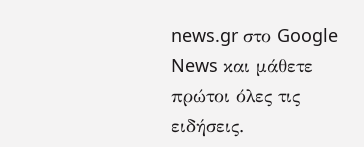news.gr στο Google News και μάθετε πρώτοι όλες τις ειδήσεις.